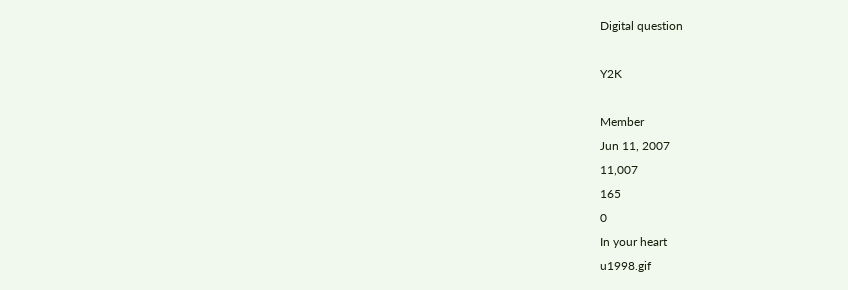Digital question

Y2K

Member
Jun 11, 2007
11,007
165
0
In your heart
u1998.gif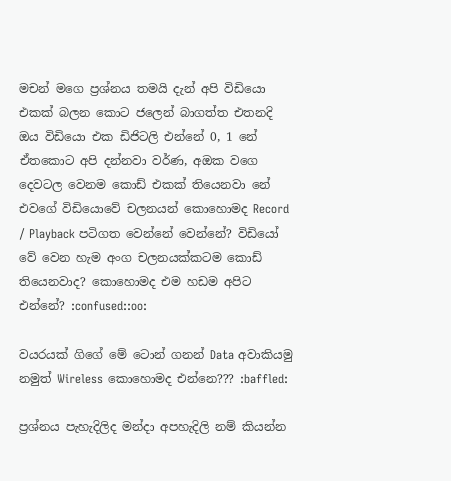මචන් මගෙ ප්‍රශ්නය තමයි දැන් අපි විඩියො එකක් බලන කොට ජලෙන් බාගත්ත එතනදි ඔය විඩියො එක ඩිජිටලි එන්නේ 0, 1 නේ ඒතකොට අපි දන්නවා වර්ණ, අඔක වගෙ දෙවටල වෙනම කොඩ් එකක් තියෙනවා නේ එවගේ විඩියොවේ චලනයන් කොහොමද Record / Playback පටිගත වෙන්නේ වෙන්නේ? විඩියෝ වේ වෙන හැම අංග චලනයක්කටම කොඩ් තියෙනවාද? කොහොමද එම හඩම අපිට එන්නේ? :confused::oo:

වයරයක් ගිගේ මේ ටොන් ගනන් Data අවාකියමු නමුත් Wireless කොහොමද එන්නෙ??? :baffled:

ප්‍රශ්නය පැහැදිලිද මන්දා අපහැදිලි නම් කියන්න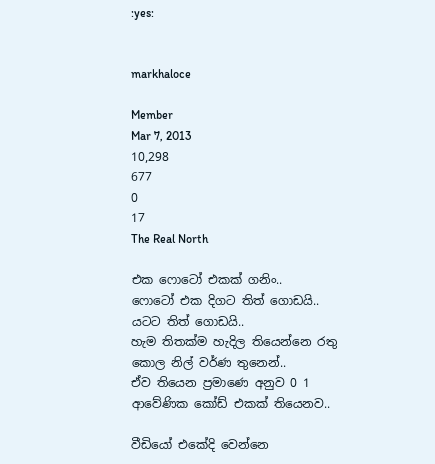:yes:


markhaloce

Member
Mar 7, 2013
10,298
677
0
17
The Real North

එක ෆොටෝ එකක් ගනිං..
ෆොටෝ එක දිගට තිත් ගොඩයි..
යටට තිත් ගොඩයි..
හැම තිතක්ම හැදිල තියෙන්නෙ රතු කොල නිල් වර්ණ තුනෙන්..
ඒව තියෙන ප්‍රමාණෙ අනුව 0 1 ආවේණික කෝඩ් එකක් තියෙනව..

වීඩියෝ එකේදි වෙන්නෙ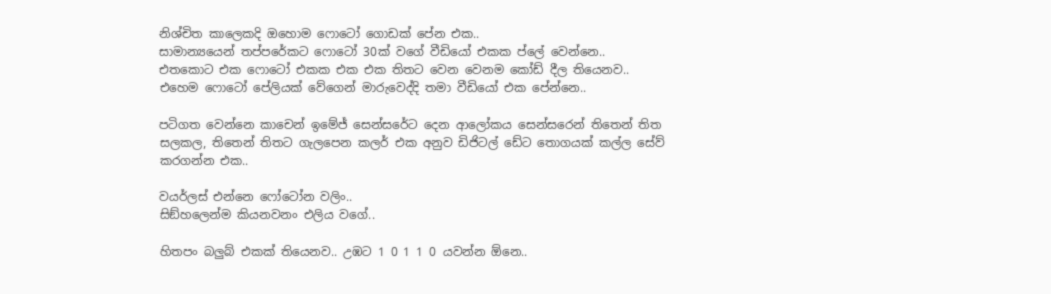නිශ්චිත කාලෙකදි ඔහොම ෆොටෝ ගොඩක් පේන එක..
සාමාන්‍යයෙන් තප්පරේකට ෆොටෝ 30ක් වගේ වීඩියෝ එකක ප්ලේ වෙන්නෙ..
එතකොට එක ෆොටෝ එකක එක එක තිතට වෙන වෙනම කෝඩ් දීල තියෙනව..
එහෙම ෆොටෝ පේලියක් වේගෙන් මාරුවෙද්දි තමා වීඩියෝ එක පේන්නෙ..

පටිගත වෙන්නෙ කාචෙන් ඉමේජ් සෙන්සරේට දෙන ආලෝකය සෙන්සරෙන් තිතෙන් තිත සලකල, තිතෙන් තිතට ගැලපෙන කලර් එක අනුව ඩිජිටල් ඩේට තොගයක් කල්ල සේව් කරගන්න එක..

වයර්ලස් එන්නෙ ෆෝටෝන වලිං..
සිඞ්හලෙන්ම කියනවනං එලිය වගේ..

හිතපං බලුබ් එකක් තියෙනව.. උඹට 1 0 1 1 0 යවන්න ඕනෙ..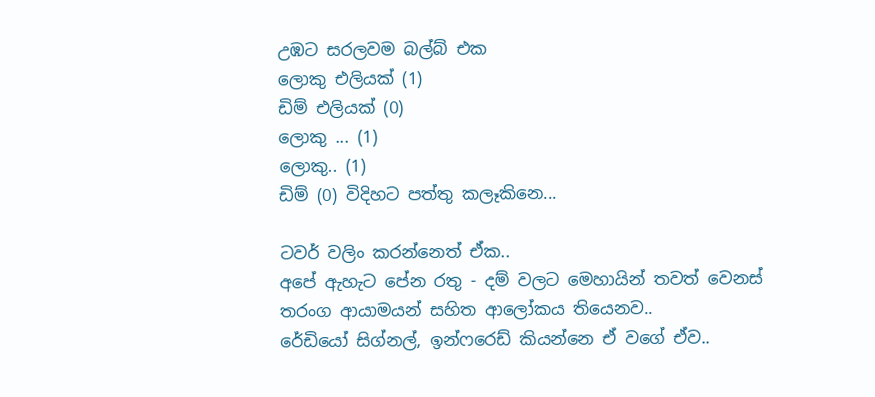උඹට සරලවම බල්බ් එක
ලොකු එලියක් (1)
ඩිම් එලියක් (0)
ලොකු ... (1)
ලොකු.. (1)
ඩිම් (0) විදිහට පත්තු කලෑකිනෙ...

ටවර් වලිං කරන්නෙත් ඒක..
අපේ ඇහැට පේන රතු - දම් වලට මෙහායින් තවත් වෙනස් තරංග ආයාමයන් සහිත ආලෝකය තියෙනව..
රේඩියෝ සිග්නල්, ඉන්ෆරෙඩ් කියන්නෙ ඒ වගේ ඒව..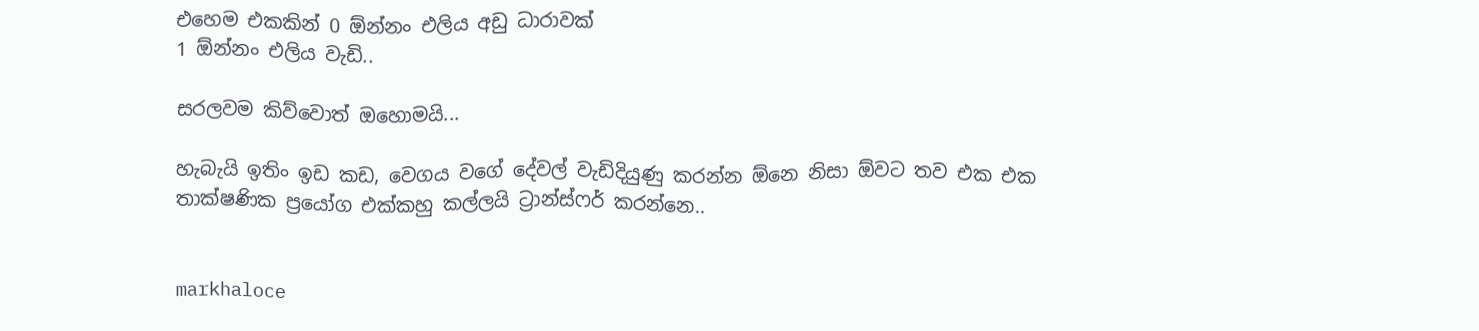එහෙම එකකින් 0 ඕන්නං එලිය අඩු ධාරාවක්
1 ඕන්නං එලිය වැඩි..

සරලවම කිව්වොත් ඔහොමයි...

හැබැයි ඉතිං ඉඩ කඩ, වෙගය වගේ දේවල් වැඩිදියුණු කරන්න ඕනෙ නිසා ඕවට තව එක එක තාක්ෂණික ප්‍රයෝග එක්කහු කල්ලයි ට්‍රාන්ස්ෆර් කරන්නෙ..


markhaloce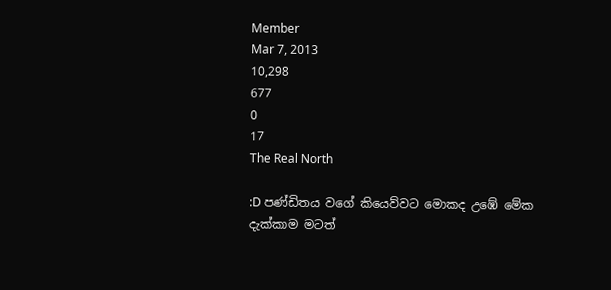Member
Mar 7, 2013
10,298
677
0
17
The Real North

:D පණ්ඩිතය වගේ කියෙව්වට මොකද උඹේ මේක දැක්කාම මටත්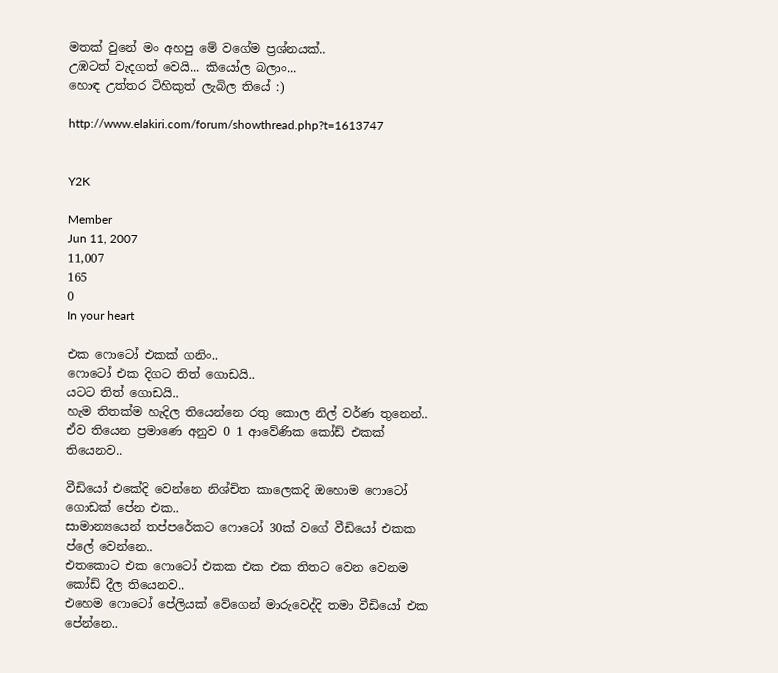මතක් වුනේ මං අහපු මේ වගේම ප්‍රශ්නයක්..
උඹටත් වැදගත් වෙයි... කියෝල බලාං...
හොඳ උත්තර ටිහිකුත් ලැබිල තියේ :)

http://www.elakiri.com/forum/showthread.php?t=1613747


Y2K

Member
Jun 11, 2007
11,007
165
0
In your heart

එක ෆොටෝ එකක් ගනිං..
ෆොටෝ එක දිගට තිත් ගොඩයි..
යටට තිත් ගොඩයි..
හැම තිතක්ම හැදිල තියෙන්නෙ රතු කොල නිල් වර්ණ තුනෙන්..
ඒව තියෙන ප්‍රමාණෙ අනුව 0 1 ආවේණික කෝඩ් එකක් තියෙනව..

වීඩියෝ එකේදි වෙන්නෙ නිශ්චිත කාලෙකදි ඔහොම ෆොටෝ ගොඩක් පේන එක..
සාමාන්‍යයෙන් තප්පරේකට ෆොටෝ 30ක් වගේ වීඩියෝ එකක ප්ලේ වෙන්නෙ..
එතකොට එක ෆොටෝ එකක එක එක තිතට වෙන වෙනම කෝඩ් දීල තියෙනව..
එහෙම ෆොටෝ පේලියක් වේගෙන් මාරුවෙද්දි තමා වීඩියෝ එක පේන්නෙ..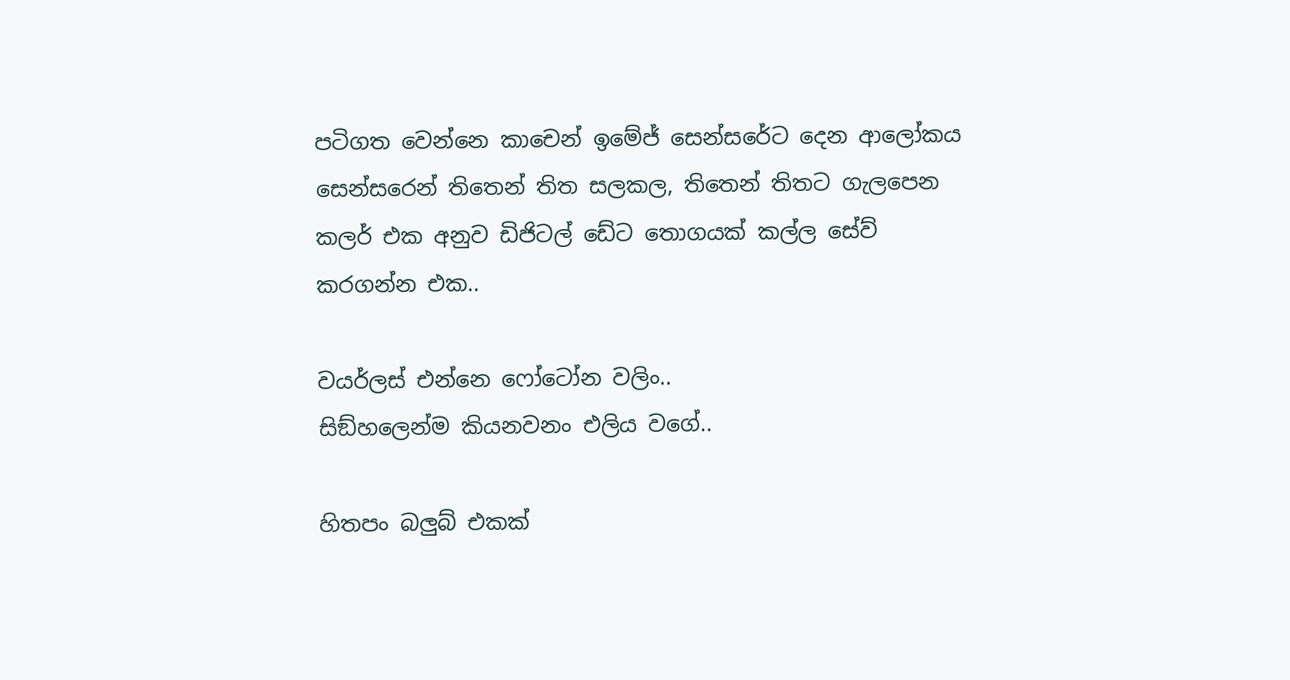පටිගත වෙන්නෙ කාචෙන් ඉමේජ් සෙන්සරේට දෙන ආලෝකය සෙන්සරෙන් තිතෙන් තිත සලකල, තිතෙන් තිතට ගැලපෙන කලර් එක අනුව ඩිජිටල් ඩේට තොගයක් කල්ල සේව් කරගන්න එක..

වයර්ලස් එන්නෙ ෆෝටෝන වලිං..
සිඞ්හලෙන්ම කියනවනං එලිය වගේ..

හිතපං බලුබ් එකක්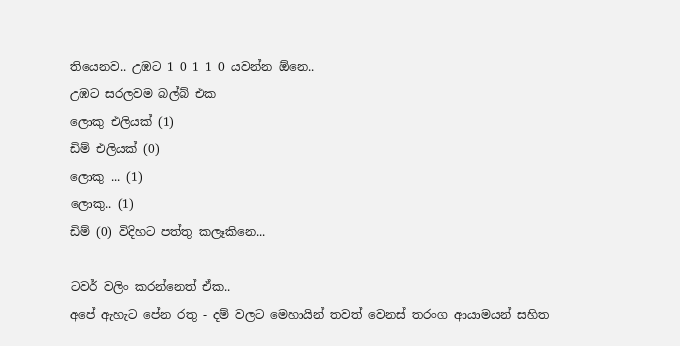තියෙනව.. උඹට 1 0 1 1 0 යවන්න ඕනෙ..
උඹට සරලවම බල්බ් එක
ලොකු එලියක් (1)
ඩිම් එලියක් (0)
ලොකු ... (1)
ලොකු.. (1)
ඩිම් (0) විදිහට පත්තු කලෑකිනෙ...

ටවර් වලිං කරන්නෙත් ඒක..
අපේ ඇහැට පේන රතු - දම් වලට මෙහායින් තවත් වෙනස් තරංග ආයාමයන් සහිත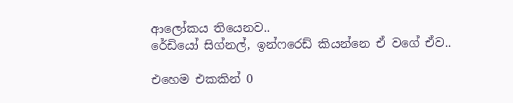ආලෝකය තියෙනව..
රේඩියෝ සිග්නල්, ඉන්ෆරෙඩ් කියන්නෙ ඒ වගේ ඒව..

එහෙම එකකින් 0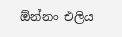ඕන්නං එලිය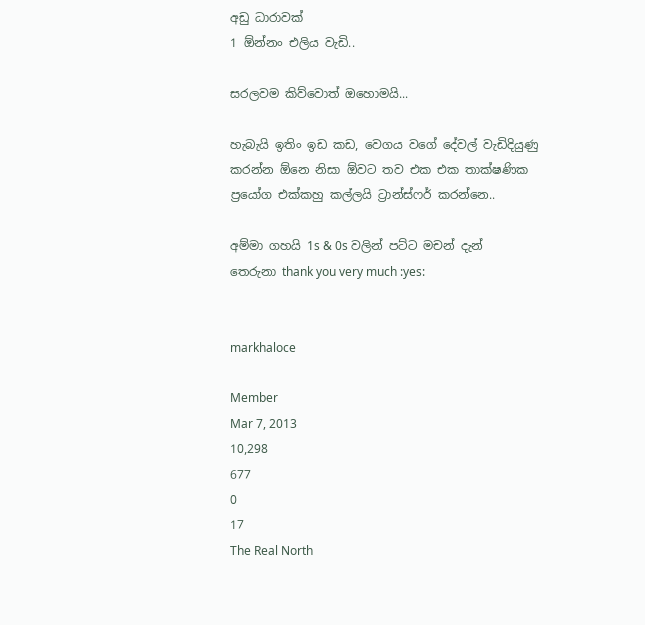අඩු ධාරාවක්
1 ඕන්නං එලිය වැඩි..

සරලවම කිව්වොත් ඔහොමයි...

හැබැයි ඉතිං ඉඩ කඩ, වෙගය වගේ දේවල් වැඩිදියුණු කරන්න ඕනෙ නිසා ඕවට තව එක එක තාක්ෂණික ප්‍රයෝග එක්කහු කල්ලයි ට්‍රාන්ස්ෆර් කරන්නෙ..

අම්මා ගහයි 1s & 0s වලින් පට්ට මචන් දැන් තෙරුනා thank you very much :yes:


markhaloce

Member
Mar 7, 2013
10,298
677
0
17
The Real North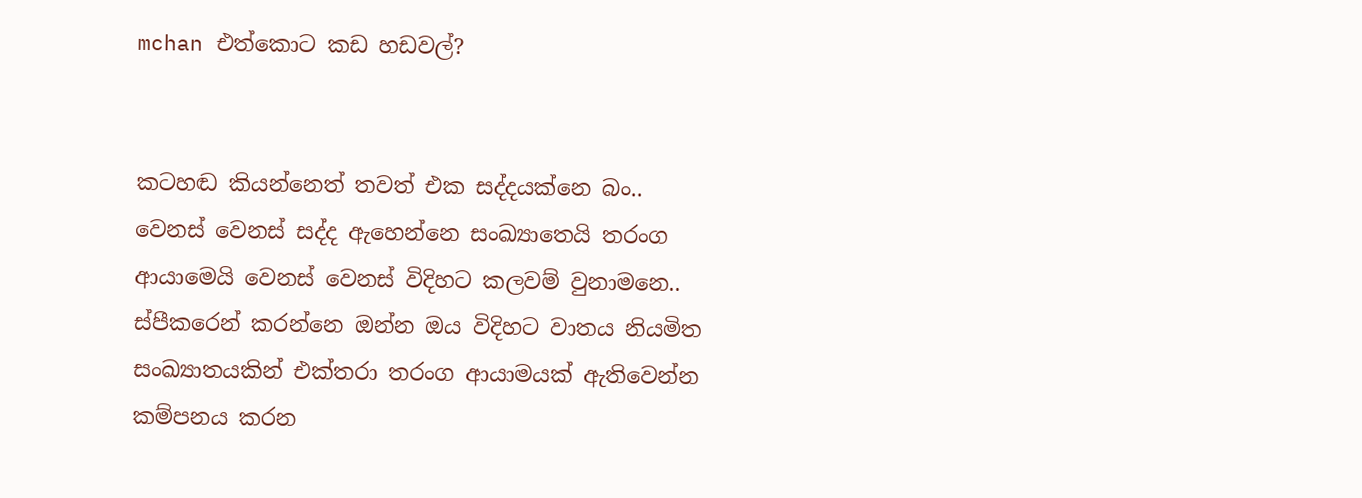mchan එත්කොට කඩ හඩවල්?


කටහඬ කියන්නෙත් තවත් එක සද්දයක්නෙ බං..
වෙනස් වෙනස් සද්ද ඇහෙන්නෙ සංඛ්‍යාතෙයි තරංග ආයාමෙයි වෙනස් වෙනස් විදිහට කලවම් වුනාමනෙ..
ස්පීකරෙන් කරන්නෙ ඔන්න ඔය විදිහට වාතය නියමිත සංඛ්‍යාතයකින් එක්තරා තරංග ආයාමයක් ඇතිවෙන්න කම්පනය කරන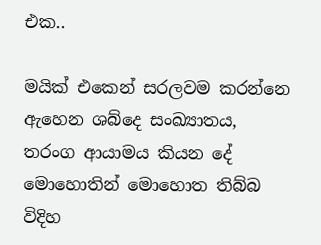එක..

මයික් එකෙන් සරලවම කරන්නෙ ඇහෙන ශබ්දෙ සංඛ්‍යාතය, තරංග ආයාමය කියන දේ මොහොතින් මොහොත තිබ්බ විදිහ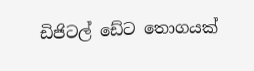ඩිජිටල් ඩේට තොගයක්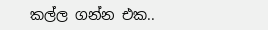කල්ල ගන්න එක..